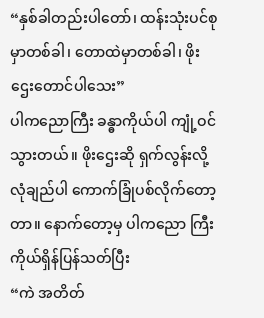“နှစ်ခါတည်းပါတော်၊ ထန်းသုံးပင်စုမှာတစ်ခါ၊ တောထဲမှာတစ်ခါ၊ ဖိုးဌေးတောင်ပါသေး”
ပါကညောကြီး ခန္ဓာကိုယ်ပါ ကျုံ့ဝင်သွားတယ်။ ဖိုးဌေးဆို ရှက်လွန်းလို့ လုံချည်ပါ ကောက်ခြုံပစ်လိုက်တော့တာ။ နောက်တော့မှ ပါကညော ကြီး ကိုယ်ရှိန်ပြန်သတ်ပြီး
“ကဲ အတိတ်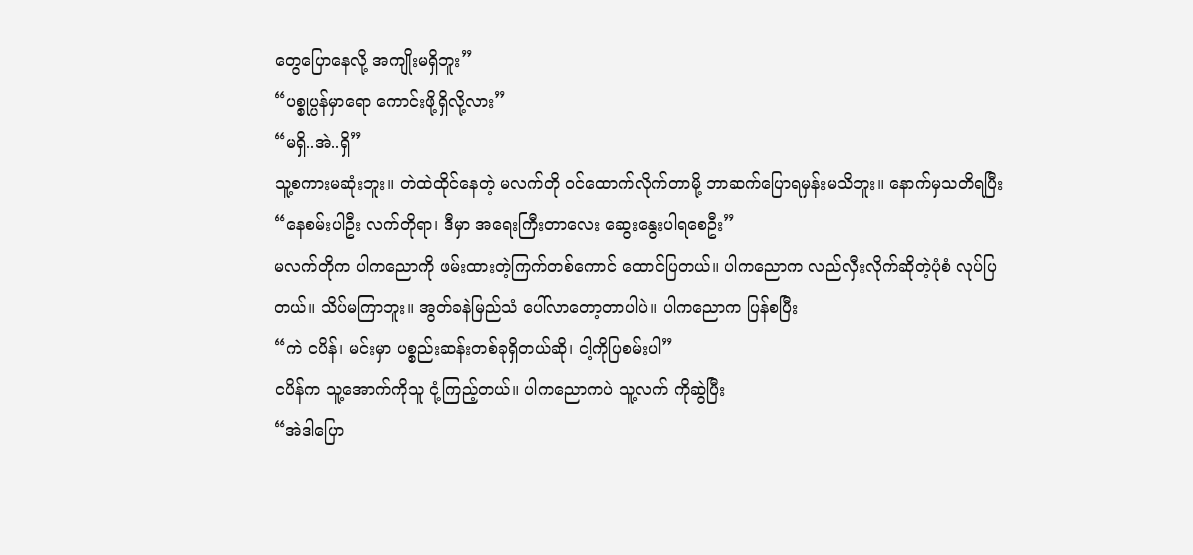တွေပြောနေလို့ အကျိုးမရှိဘူး”
“ပစ္စုပ္ပန်မှာရော ကောင်းဖို့ရှိလို့လား”
“မရှိ..အဲ..ရှိ”
သူ့စကားမဆုံးဘူး။ တဲထဲထိုင်နေတဲ့ မလက်တို ဝင်ထောက်လိုက်တာမို့ ဘာဆက်ပြောရမှန်းမသိဘူး။ နောက်မှသတိရပြီး
“နေစမ်းပါဦး လက်တိုရာ၊ ဒီမှာ အရေးကြီးတာလေး ဆွေးနွေးပါရစေဦး”
မလက်တိုက ပါကညောကို ဖမ်းထားတဲ့ကြက်တစ်ကောင် ထောင်ပြတယ်။ ပါကညောက လည်လှီးလိုက်ဆိုတဲ့ပုံစံ လုပ်ပြတယ်။ သိပ်မကြာဘူး။ အွတ်ခနဲမြည်သံ ပေါ်လာတော့တာပါပဲ။ ပါကညောက ပြန်စပြီး
“ကဲ ငပိန်၊ မင်းမှာ ပစ္စည်းဆန်းတစ်ခုရှိတယ်ဆို၊ ငါ့ကိုပြစမ်းပါ”
ငပိန်က သူ့အောက်ကိုသူ ငုံ့ကြည့်တယ်။ ပါကညောကပဲ သူ့လက် ကိုဆွဲပြီး
“အဲဒါပြော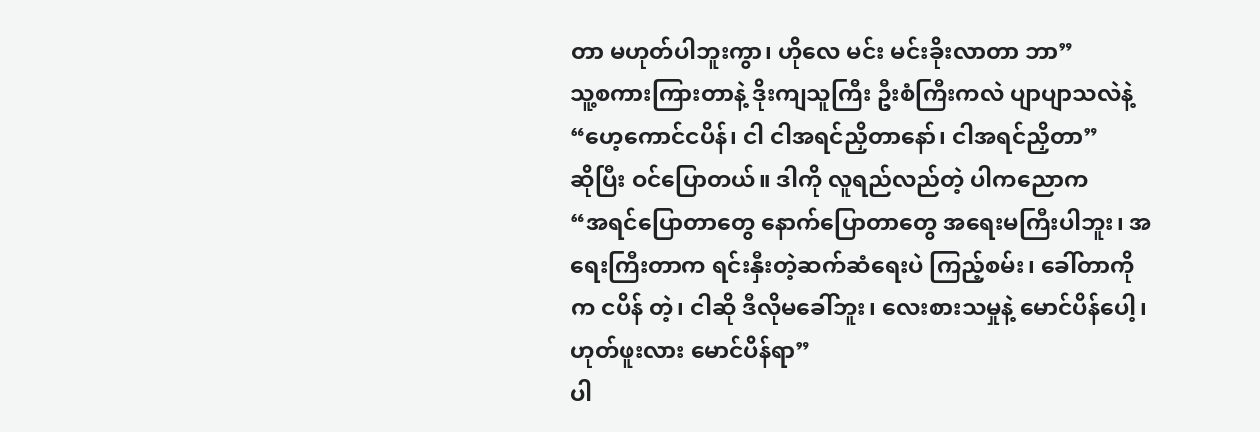တာ မဟုတ်ပါဘူးကွာ၊ ဟိုလေ မင်း မင်းခိုးလာတာ ဘာ”
သူ့စကားကြားတာနဲ့ ဒိုးကျသူကြီး ဦးစံကြီးကလဲ ပျာပျာသလဲနဲ့
“ဟေ့ကောင်ငပိန်၊ ငါ ငါအရင်ညှိတာနော်၊ ငါအရင်ညှိတာ”
ဆိုပြီး ဝင်ပြောတယ်။ ဒါကို လူရည်လည်တဲ့ ပါကညောက
“အရင်ပြောတာတွေ နောက်ပြောတာတွေ အရေးမကြီးပါဘူး၊ အရေးကြီးတာက ရင်းနှီးတဲ့ဆက်ဆံရေးပဲ ကြည့်စမ်း၊ ခေါ်တာကိုက ငပိန် တဲ့၊ ငါဆို ဒီလိုမခေါ်ဘူး၊ လေးစားသမှုနဲ့ မောင်ပိန်ပေါ့၊ ဟုတ်ဖူးလား မောင်ပိန်ရာ”
ပါ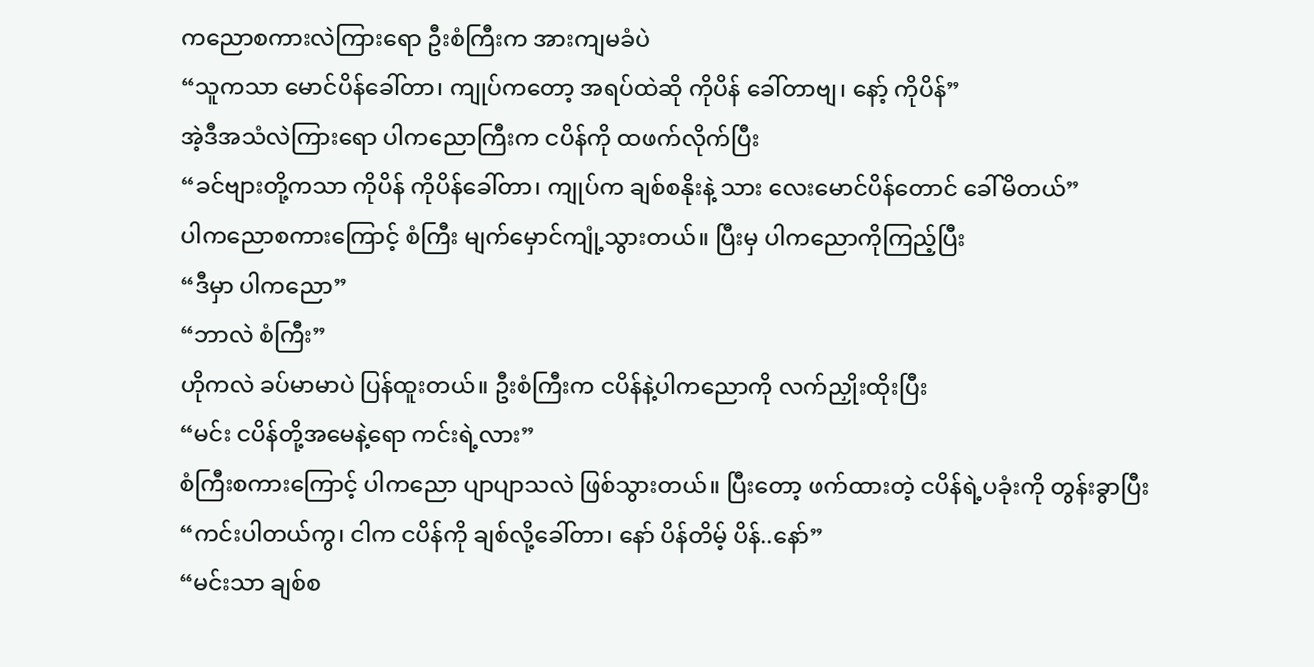ကညောစကားလဲကြားရော ဦးစံကြီးက အားကျမခံပဲ
“သူကသာ မောင်ပိန်ခေါ်တာ၊ ကျုပ်ကတော့ အရပ်ထဲဆို ကိုပိန် ခေါ်တာဗျ၊ နော့် ကိုပိန်”
အဲ့ဒီအသံလဲကြားရော ပါကညောကြီးက ငပိန်ကို ထဖက်လိုက်ပြီး
“ခင်ဗျားတို့ကသာ ကိုပိန် ကိုပိန်ခေါ်တာ၊ ကျုပ်က ချစ်စနိုးနဲ့ သား လေးမောင်ပိန်တောင် ခေါ်မိတယ်”
ပါကညောစကားကြောင့် စံကြီး မျက်မှောင်ကျုံ့သွားတယ်။ ပြီးမှ ပါကညောကိုကြည့်ပြီး
“ဒီမှာ ပါကညော”
“ဘာလဲ စံကြီး”
ဟိုကလဲ ခပ်မာမာပဲ ပြန်ထူးတယ်။ ဦးစံကြီးက ငပိန်နဲ့ပါကညောကို လက်ညှိုးထိုးပြီး
“မင်း ငပိန်တို့အမေနဲ့ရော ကင်းရဲ့လား”
စံကြီးစကားကြောင့် ပါကညော ပျာပျာသလဲ ဖြစ်သွားတယ်။ ပြီးတော့ ဖက်ထားတဲ့ ငပိန်ရဲ့ပခုံးကို တွန်းခွာပြီး
“ကင်းပါတယ်ကွ၊ ငါက ငပိန်ကို ချစ်လို့ခေါ်တာ၊ နော် ပိန်တိမ့် ပိန်..နော်”
“မင်းသာ ချစ်စ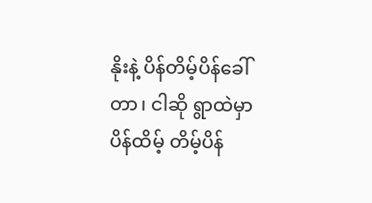နိုးနဲ့ ပိန်တိမ့်ပိန်ခေါ်တာ၊ ငါဆို ရွာထဲမှာ ပိန်ထိမ့် တိမ့်ပိန်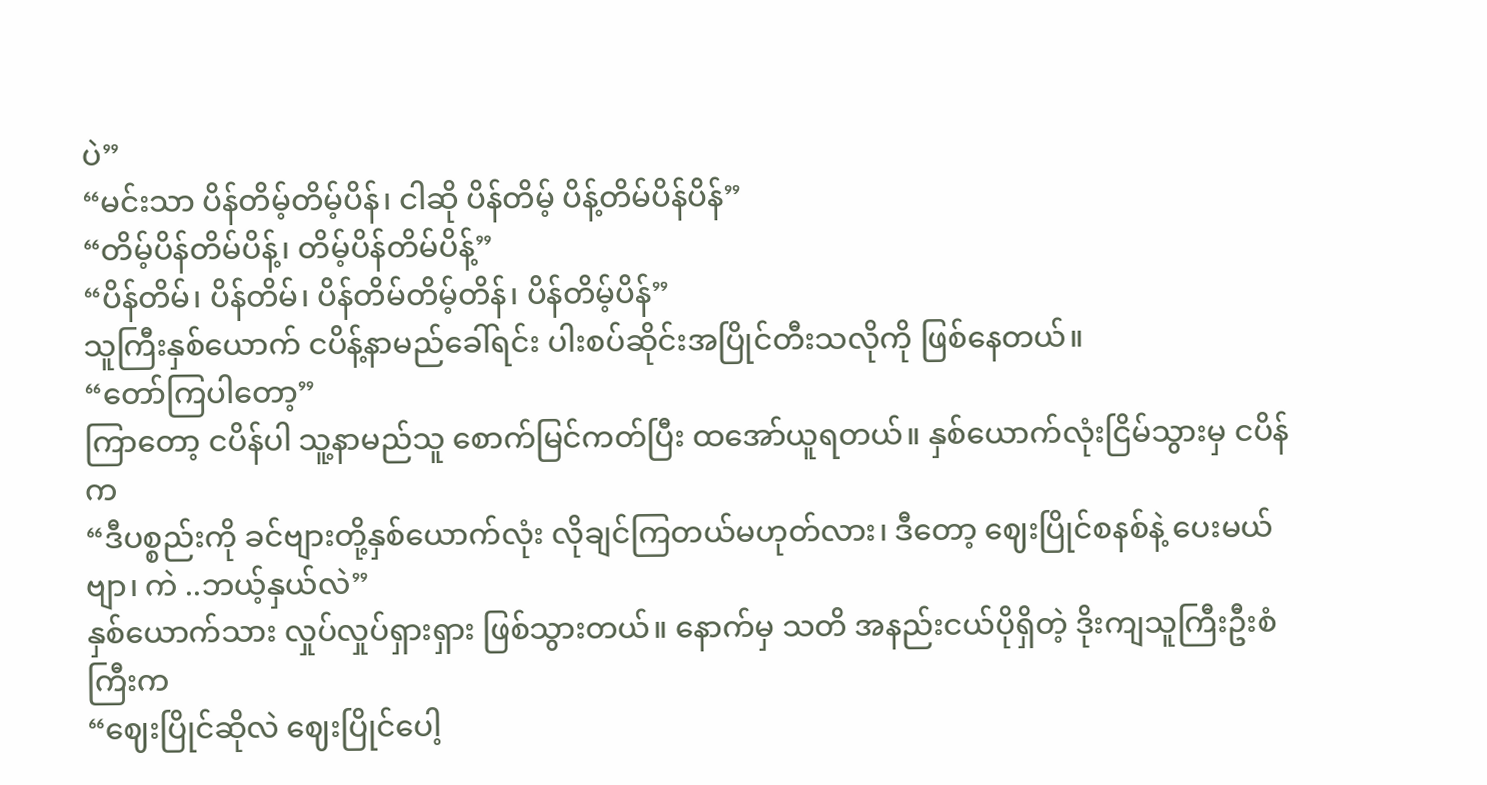ပဲ”
“မင်းသာ ပိန်တိမ့်တိမ့်ပိန်၊ ငါဆို ပိန်တိမ့် ပိန့်တိမ်ပိန်ပိန်”
“တိမ့်ပိန်တိမ်ပိန့်၊ တိမ့်ပိန်တိမ်ပိန့်”
“ပိန်တိမ်၊ ပိန်တိမ်၊ ပိန်တိမ်တိမ့်တိန်၊ ပိန်တိမ့်ပိန်”
သူကြီးနှစ်ယောက် ငပိန့်နာမည်ခေါ်ရင်း ပါးစပ်ဆိုင်းအပြိုင်တီးသလိုကို ဖြစ်နေတယ်။
“တော်ကြပါတော့”
ကြာတော့ ငပိန်ပါ သူ့နာမည်သူ စောက်မြင်ကတ်ပြီး ထအော်ယူရတယ်။ နှစ်ယောက်လုံးငြိမ်သွားမှ ငပိန်က
“ဒီပစ္စည်းကို ခင်ဗျားတို့နှစ်ယောက်လုံး လိုချင်ကြတယ်မဟုတ်လား၊ ဒီတော့ ဈေးပြိုင်စနစ်နဲ့ ပေးမယ်ဗျာ၊ ကဲ ..ဘယ့်နှယ်လဲ”
နှစ်ယောက်သား လှုပ်လှုပ်ရှားရှား ဖြစ်သွားတယ်။ နောက်မှ သတိ အနည်းငယ်ပိုရှိတဲ့ ဒိုးကျသူကြီးဦးစံကြီးက
“ဈေးပြိုင်ဆိုလဲ ဈေးပြိုင်ပေါ့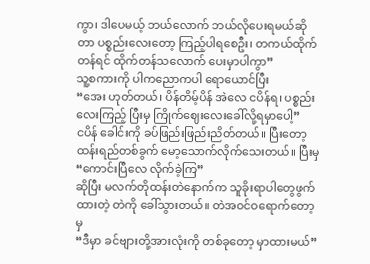ကွာ၊ ဒါပေမယ့် ဘယ်လောက် ဘယ်လိုပေးရမယ်ဆိုတာ ပစ္စည်းလေးတော့ ကြည့်ပါရစေဦး၊ တကယ်ထိုက်တန်ရင် ထိုက်တန်သလောက် ပေးမှာပါကွာ”
သူ့စကားကို ပါကညောကပါ ရောယောင်ပြီး
“အေး ဟုတ်တယ်၊ ပိန်တိမ့်ပိန် အဲလေ ငပိန်ရ၊ ပစ္စည်းလေးကြည့် ပြီးမှ ကြိုက်ဈေးလေးခေါ်လို့ရမှာပေါ့”
ငပိန် ခေါင်းကို ခပ်ဖြည်းဖြည်းညိတ်တယ်။ ပြီးတော့ ထန်းရည်တစ်ခွက် မော့သောက်လိုက်သေးတယ်။ ပြီးမှ
“ကောင်းပြီလေ လိုက်ခဲ့ကြ”
ဆိုပြီး မလက်တိုထန်းတဲနောက်က သူခိုးရာပါတွေဖွက်ထားတဲ့ တဲကို ခေါ်သွားတယ်။ တဲအဝင်ဝရောက်တော့မှ
“ဒီမှာ ခင်ဗျားတို့အားလုံးကို တစ်ခုတော့ မှာထားမယ်”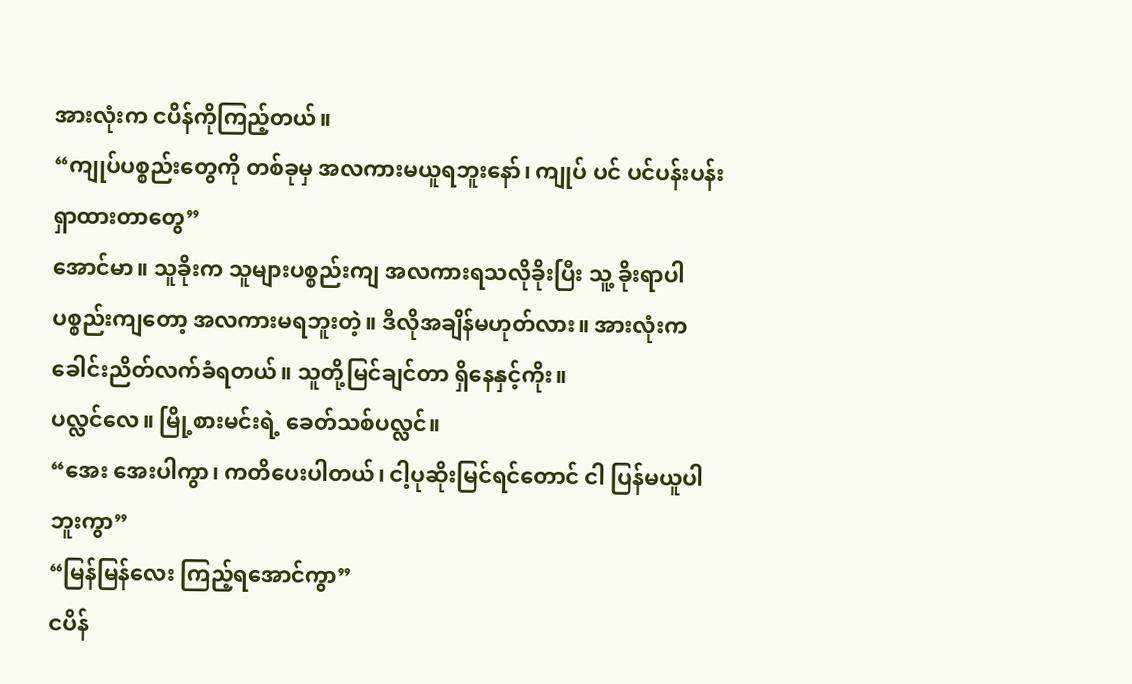အားလုံးက ငပိန်ကိုကြည့်တယ်။
“ကျုပ်ပစ္စည်းတွေကို တစ်ခုမှ အလကားမယူရဘူးနော်၊ ကျုပ် ပင် ပင်ပန်းပန်းရှာထားတာတွေ”
အောင်မာ။ သူခိုးက သူများပစ္စည်းကျ အလကားရသလိုခိုးပြီး သူ့ ခိုးရာပါပစ္စည်းကျတော့ အလကားမရဘူးတဲ့။ ဒီလိုအချိန်မဟုတ်လား။ အားလုံးက ခေါင်းညိတ်လက်ခံရတယ်။ သူတို့မြင်ချင်တာ ရှိနေနှင့်ကိုး။
ပလ္လင်လေ။ မြို့စားမင်းရဲ့ ခေတ်သစ်ပလ္လင်။
“အေး အေးပါကွာ၊ ကတိပေးပါတယ်၊ ငါ့ပုဆိုးမြင်ရင်တောင် ငါ ပြန်မယူပါဘူးကွာ”
“မြန်မြန်လေး ကြည့်ရအောင်ကွာ”
ငပိန်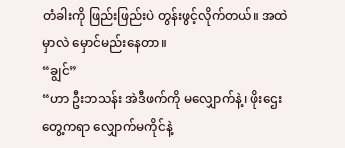တံခါးကို ဖြည်းဖြည်းပဲ တွန်းဖွင့်လိုက်တယ်။ အထဲမှာလဲ မှောင်မည်းနေတာ။
“ချွင်”
“ဟာ ဦးဘသန်း အဲဒီဖက်ကို မလျှောက်နဲ့၊ ဖိုးဌေး တွေ့ကရာ လျှောက်မကိုင်နဲ့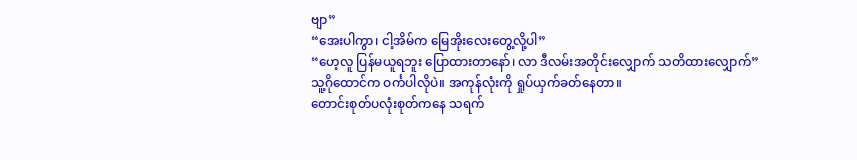ဗျာ”
“အေးပါကွာ၊ ငါ့အိမ်က မြေအိုးလေးတွေ့လို့ပါ”
“ဟေ့လူ ပြန်မယူရဘူး ပြောထားတာနော်၊ လာ ဒီလမ်းအတိုင်းလျှောက် သတိထားလျှောက်”
သူ့ဂိုထောင်က ဝင်္ကပါလိုပဲ။ အကုန်လုံးကို ရှုပ်ယှက်ခတ်နေတာ။
တောင်းစုတ်ပလုံးစုတ်ကနေ သရက်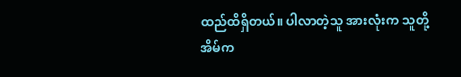ထည်ထိရှိတယ်။ ပါလာတဲ့သူ အားလုံးက သူတို့အိမ်က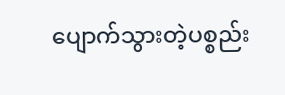ပျောက်သွားတဲ့ပစ္စည်း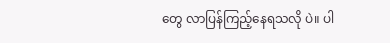တွေ လာပြန်ကြည့်နေရသလို ပဲ။ ပါ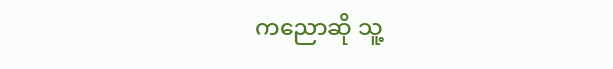ကညောဆို သူ့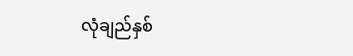လုံချည်နှစ်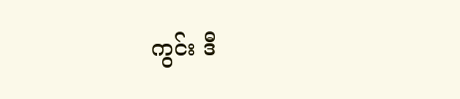ကွင်း ဒီ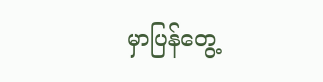မှာပြန်တွေ့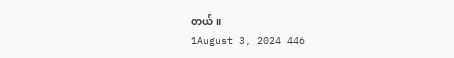တယ်။
1August 3, 2024 446